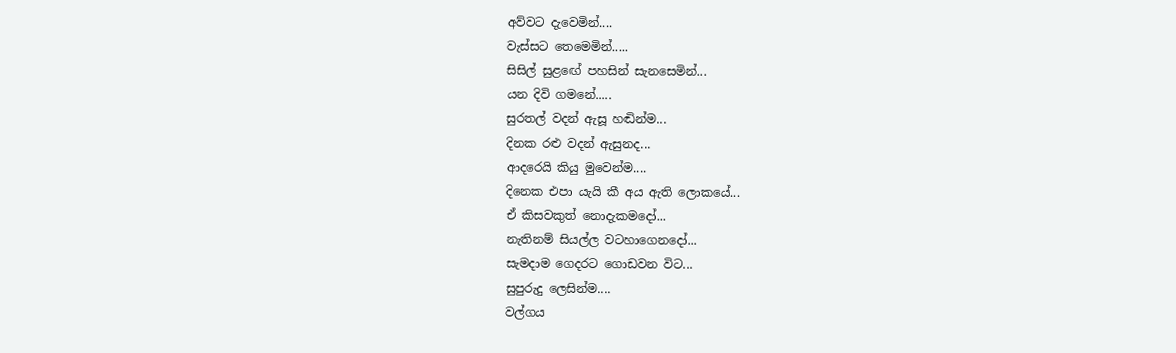අව්වට දැවෙමින්....
වැස්සට තෙමෙමින්.....
සිසිල් සුළඟේ පහසින් සැනසෙමින්...
යන දිවි ගමනේ.....
සුරතල් වදන් ඇසූ හඬින්ම...
දිනක රළු වදන් ඇසුනද...
ආදරෙයි කියු මුවෙන්ම....
දිනෙක එපා යැයි කී අය ඇති ලොකයේ...
ඒ කිසවකුත් නොදැකමදෝ...
නැතිනම් සියල්ල වටහාගෙනදෝ...
සැමදාම ගෙදරට ගොඩවන විට...
සුපුරුදු ලෙසින්ම....
වල්ගය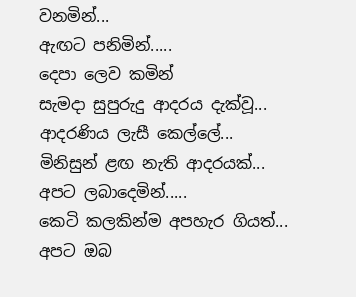වනමින්...
ඇඟට පනිමින්.....
දෙපා ලෙව කමින්
සැමදා සුපුරුදු ආදරය දැක්වූ...
ආදරණිය ලැසී කෙල්ලේ...
මිනිසුන් ළඟ නැති ආදරයක්...
අපට ලබාදෙමින්.....
කෙටි කලකින්ම අපහැර ගියත්...
අපට ඔබ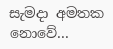සැමදා අමතක නොවේ...